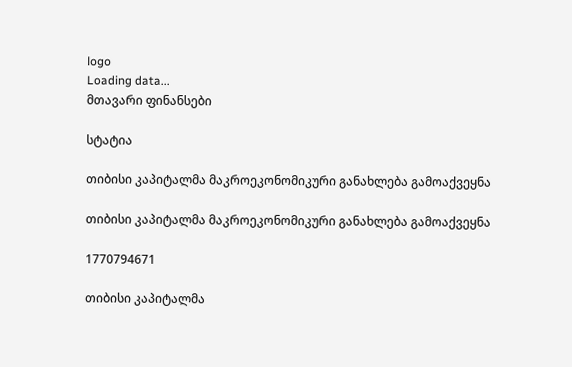logo
Loading data...
მთავარი ფინანსები

სტატია

თიბისი კაპიტალმა მაკროეკონომიკური განახლება გამოაქვეყნა

თიბისი კაპიტალმა მაკროეკონომიკური განახლება გამოაქვეყნა

1770794671

თიბისი კაპიტალმა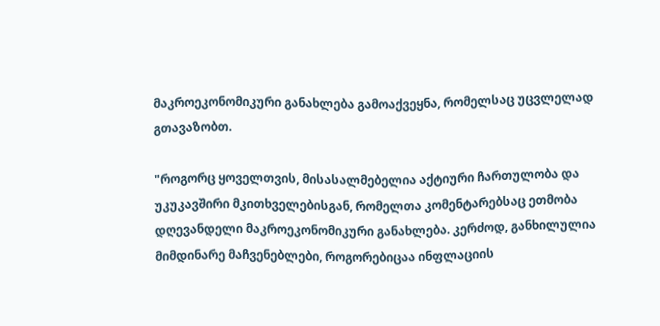მაკროეკონომიკური განახლება გამოაქვეყნა, რომელსაც უცვლელად გთავაზობთ.

"როგორც ყოველთვის, მისასალმებელია აქტიური ჩართულობა და უკუკავშირი მკითხველებისგან, რომელთა კომენტარებსაც ეთმობა დღევანდელი მაკროეკონომიკური განახლება. კერძოდ, განხილულია მიმდინარე მაჩვენებლები, როგორებიცაა ინფლაციის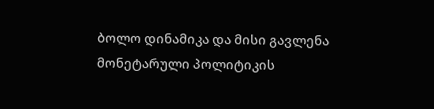ბოლო დინამიკა და მისი გავლენა მონეტარული პოლიტიკის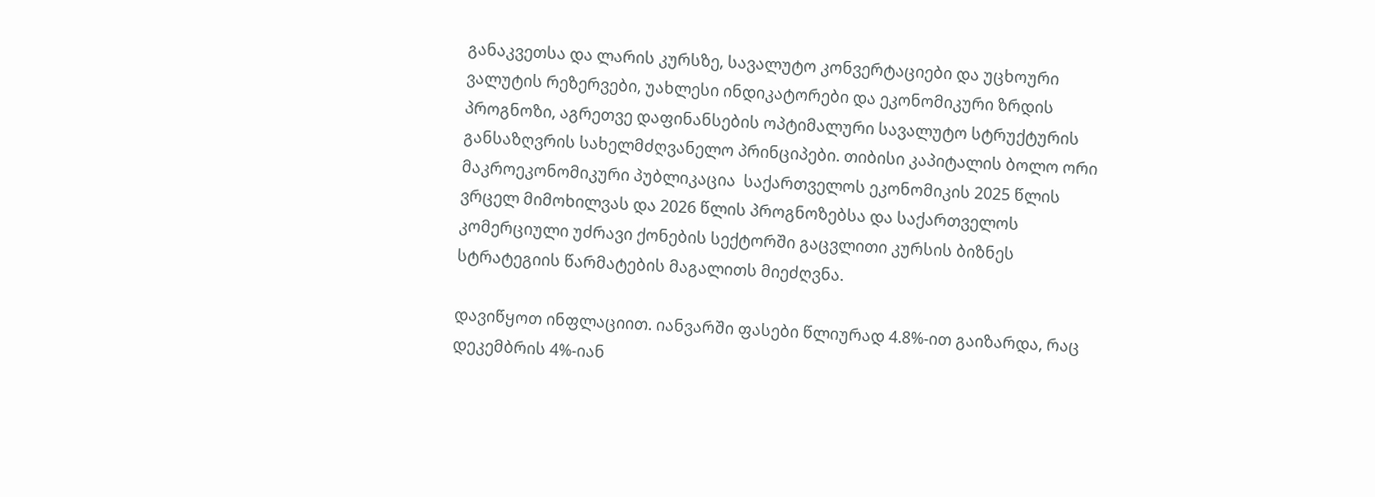განაკვეთსა და ლარის კურსზე, სავალუტო კონვერტაციები და უცხოური ვალუტის რეზერვები, უახლესი ინდიკატორები და ეკონომიკური ზრდის პროგნოზი, აგრეთვე დაფინანსების ოპტიმალური სავალუტო სტრუქტურის განსაზღვრის სახელმძღვანელო პრინციპები. თიბისი კაპიტალის ბოლო ორი მაკროეკონომიკური პუბლიკაცია  საქართველოს ეკონომიკის 2025 წლის ვრცელ მიმოხილვას და 2026 წლის პროგნოზებსა და საქართველოს კომერციული უძრავი ქონების სექტორში გაცვლითი კურსის ბიზნეს სტრატეგიის წარმატების მაგალითს მიეძღვნა.

დავიწყოთ ინფლაციით. იანვარში ფასები წლიურად 4.8%-ით გაიზარდა, რაც დეკემბრის 4%-იან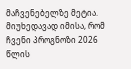მაჩვენებელზე მეტია. მიუხედავად იმისა, რომ ჩვენი პროგნოზი 2026 წლის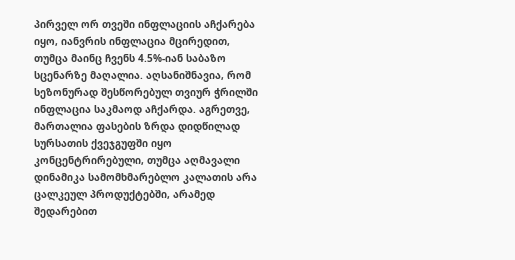პირველ ორ თვეში ინფლაციის აჩქარება იყო, იანვრის ინფლაცია მცირედით, თუმცა მაინც ჩვენს 4.5%-იან საბაზო სცენარზე მაღალია. აღსანიშნავია, რომ სეზონურად შესწორებულ თვიურ ჭრილში ინფლაცია საკმაოდ აჩქარდა. აგრეთვე, მართალია ფასების ზრდა დიდწილად სურსათის ქვეჯგუფში იყო კონცენტრირებული, თუმცა აღმავალი დინამიკა სამომხმარებლო კალათის არა ცალკეულ პროდუქტებში, არამედ შედარებით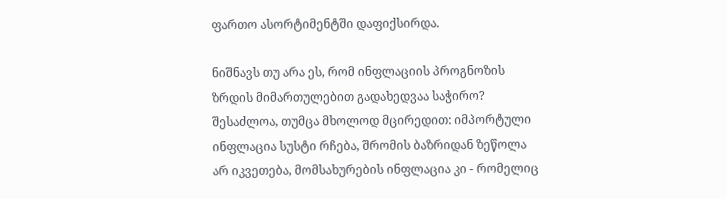ფართო ასორტიმენტში დაფიქსირდა.

ნიშნავს თუ არა ეს, რომ ინფლაციის პროგნოზის ზრდის მიმართულებით გადახედვაა საჭირო? შესაძლოა, თუმცა მხოლოდ მცირედით: იმპორტული ინფლაცია სუსტი რჩება, შრომის ბაზრიდან ზეწოლა არ იკვეთება, მომსახურების ინფლაცია კი - რომელიც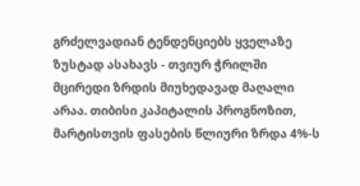გრძელვადიან ტენდენციებს ყველაზე ზუსტად ასახავს - თვიურ ჭრილში მცირედი ზრდის მიუხედავად მაღალი არაა. თიბისი კაპიტალის პროგნოზით, მარტისთვის ფასების წლიური ზრდა 4%-ს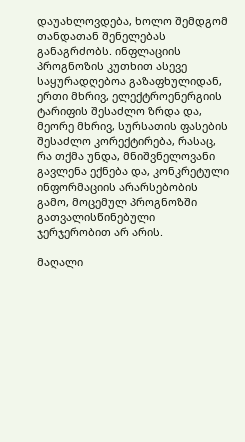დაუახლოვდება, ხოლო შემდგომ თანდათან შენელებას განაგრძობს. ინფლაციის პროგნოზის კუთხით ასევე საყურადღებოა გაზაფხულიდან, ერთი მხრივ, ელექტროენერგიის ტარიფის შესაძლო ზრდა და, მეორე მხრივ, სურსათის ფასების შესაძლო კორექტირება, რასაც, რა თქმა უნდა, მნიშვნელოვანი გავლენა ექნება და, კონკრეტული ინფორმაციის არარსებობის გამო, მოცემულ პროგნოზში გათვალისწინებული ჯერჯერობით არ არის.

მაღალი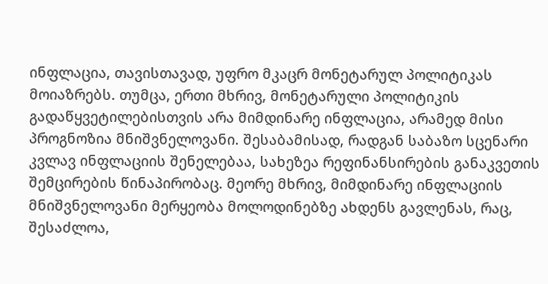ინფლაცია, თავისთავად, უფრო მკაცრ მონეტარულ პოლიტიკას მოიაზრებს. თუმცა, ერთი მხრივ, მონეტარული პოლიტიკის გადაწყვეტილებისთვის არა მიმდინარე ინფლაცია, არამედ მისი პროგნოზია მნიშვნელოვანი. შესაბამისად, რადგან საბაზო სცენარი კვლავ ინფლაციის შენელებაა, სახეზეა რეფინანსირების განაკვეთის შემცირების წინაპირობაც. მეორე მხრივ, მიმდინარე ინფლაციის მნიშვნელოვანი მერყეობა მოლოდინებზე ახდენს გავლენას, რაც, შესაძლოა,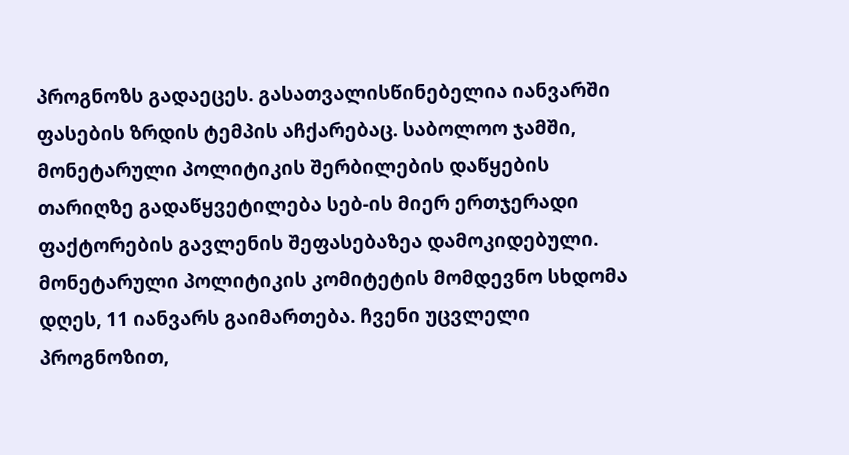პროგნოზს გადაეცეს. გასათვალისწინებელია იანვარში ფასების ზრდის ტემპის აჩქარებაც. საბოლოო ჯამში, მონეტარული პოლიტიკის შერბილების დაწყების თარიღზე გადაწყვეტილება სებ-ის მიერ ერთჯერადი ფაქტორების გავლენის შეფასებაზეა დამოკიდებული. მონეტარული პოლიტიკის კომიტეტის მომდევნო სხდომა დღეს, 11 იანვარს გაიმართება. ჩვენი უცვლელი პროგნოზით,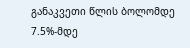განაკვეთი წლის ბოლომდე 7.5%-მდე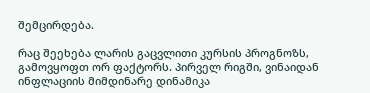შემცირდება.

რაც შეეხება ლარის გაცვლითი კურსის პროგნოზს, გამოვყოფთ ორ ფაქტორს. პირველ რიგში, ვინაიდან ინფლაციის მიმდინარე დინამიკა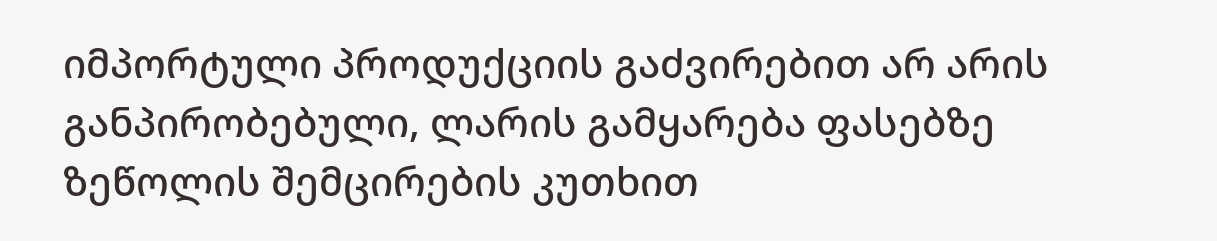იმპორტული პროდუქციის გაძვირებით არ არის განპირობებული, ლარის გამყარება ფასებზე ზეწოლის შემცირების კუთხით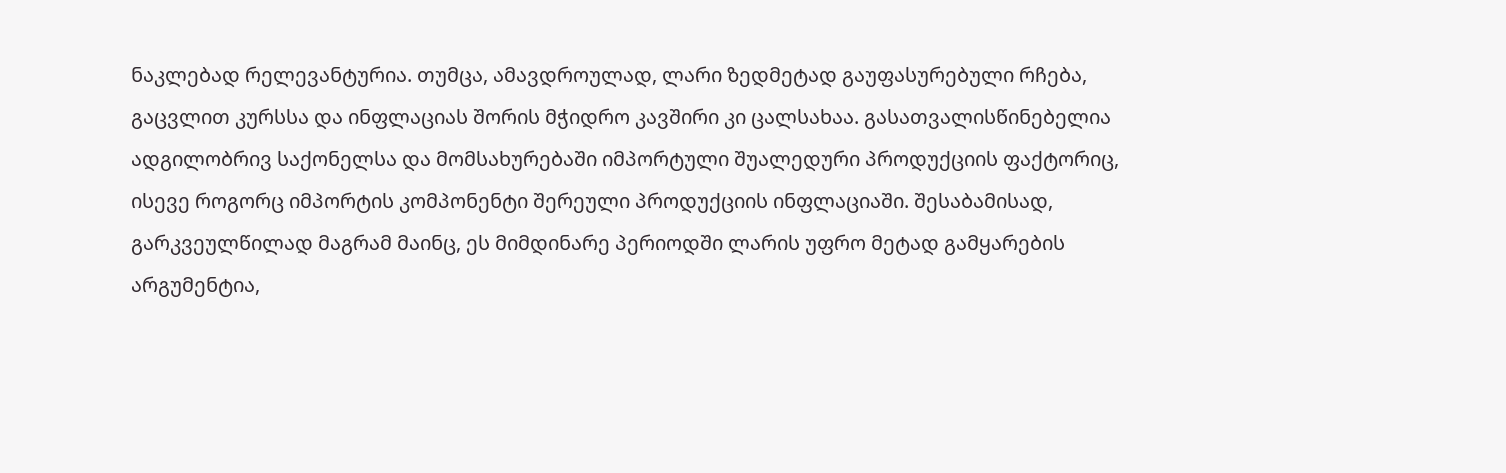ნაკლებად რელევანტურია. თუმცა, ამავდროულად, ლარი ზედმეტად გაუფასურებული რჩება, გაცვლით კურსსა და ინფლაციას შორის მჭიდრო კავშირი კი ცალსახაა. გასათვალისწინებელია ადგილობრივ საქონელსა და მომსახურებაში იმპორტული შუალედური პროდუქციის ფაქტორიც, ისევე როგორც იმპორტის კომპონენტი შერეული პროდუქციის ინფლაციაში. შესაბამისად,  გარკვეულწილად მაგრამ მაინც, ეს მიმდინარე პერიოდში ლარის უფრო მეტად გამყარების არგუმენტია,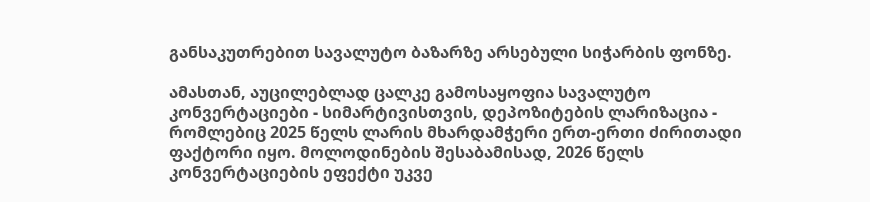განსაკუთრებით სავალუტო ბაზარზე არსებული სიჭარბის ფონზე.

ამასთან, აუცილებლად ცალკე გამოსაყოფია სავალუტო კონვერტაციები - სიმარტივისთვის, დეპოზიტების ლარიზაცია - რომლებიც 2025 წელს ლარის მხარდამჭერი ერთ-ერთი ძირითადი ფაქტორი იყო. მოლოდინების შესაბამისად, 2026 წელს კონვერტაციების ეფექტი უკვე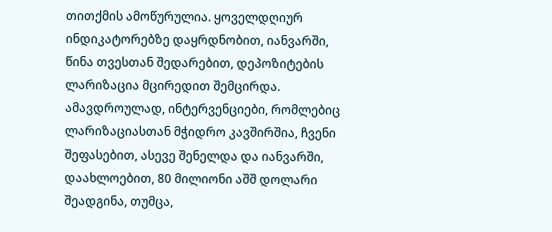თითქმის ამოწურულია. ყოველდღიურ ინდიკატორებზე დაყრდნობით, იანვარში, წინა თვესთან შედარებით, დეპოზიტების ლარიზაცია მცირედით შემცირდა. ამავდროულად, ინტერვენციები, რომლებიც ლარიზაციასთან მჭიდრო კავშირშია, ჩვენი შეფასებით, ასევე შენელდა და იანვარში, დაახლოებით, 80 მილიონი აშშ დოლარი შეადგინა, თუმცა,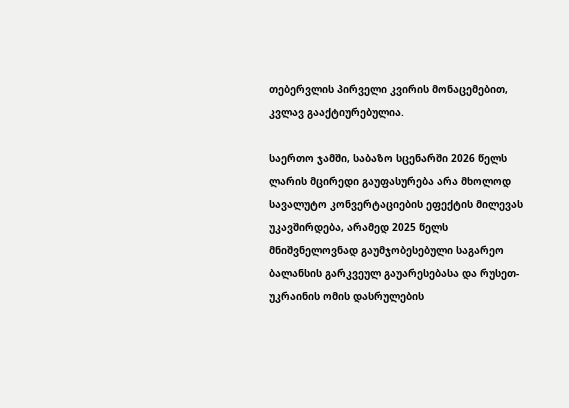თებერვლის პირველი კვირის მონაცემებით, კვლავ გააქტიურებულია.

საერთო ჯამში, საბაზო სცენარში 2026 წელს ლარის მცირედი გაუფასურება არა მხოლოდ სავალუტო კონვერტაციების ეფექტის მილევას უკავშირდება, არამედ 2025 წელს მნიშვნელოვნად გაუმჯობესებული საგარეო ბალანსის გარკვეულ გაუარესებასა და რუსეთ-უკრაინის ომის დასრულების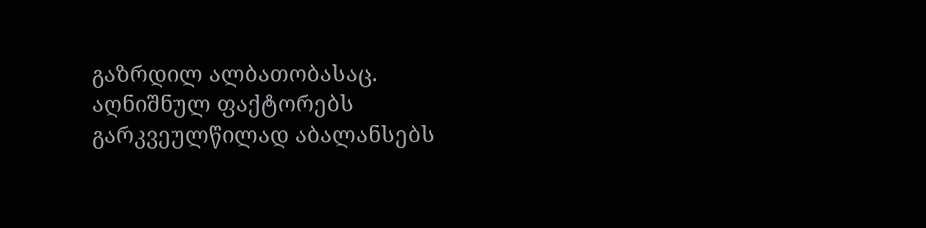გაზრდილ ალბათობასაც. აღნიშნულ ფაქტორებს გარკვეულწილად აბალანსებს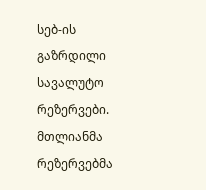სებ-ის გაზრდილი სავალუტო რეზერვები. მთლიანმა რეზერვებმა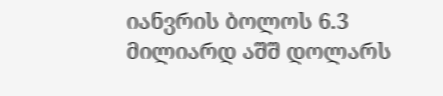იანვრის ბოლოს 6.3 მილიარდ აშშ დოლარს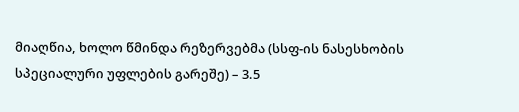მიაღწია, ხოლო წმინდა რეზერვებმა (სსფ-ის ნასესხობის სპეციალური უფლების გარეშე) – 3.5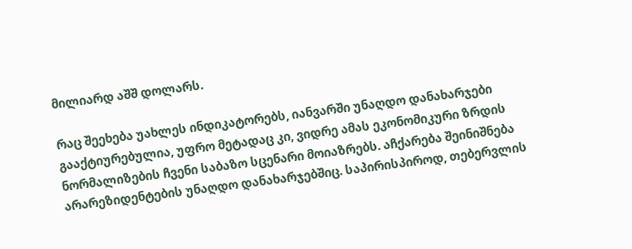მილიარდ აშშ დოლარს.

რაც შეეხება უახლეს ინდიკატორებს, იანვარში უნაღდო დანახარჯები გააქტიურებულია, უფრო მეტადაც კი, ვიდრე ამას ეკონომიკური ზრდის ნორმალიზების ჩვენი საბაზო სცენარი მოიაზრებს. აჩქარება შეინიშნება არარეზიდენტების უნაღდო დანახარჯებშიც. საპირისპიროდ, თებერვლის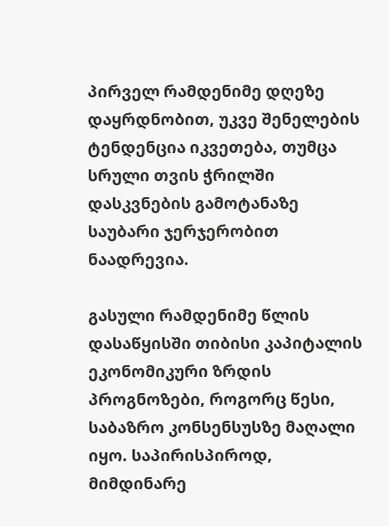პირველ რამდენიმე დღეზე დაყრდნობით, უკვე შენელების ტენდენცია იკვეთება, თუმცა სრული თვის ჭრილში დასკვნების გამოტანაზე საუბარი ჯერჯერობით ნაადრევია.

გასული რამდენიმე წლის დასაწყისში თიბისი კაპიტალის ეკონომიკური ზრდის პროგნოზები, როგორც წესი, საბაზრო კონსენსუსზე მაღალი იყო. საპირისპიროდ, მიმდინარე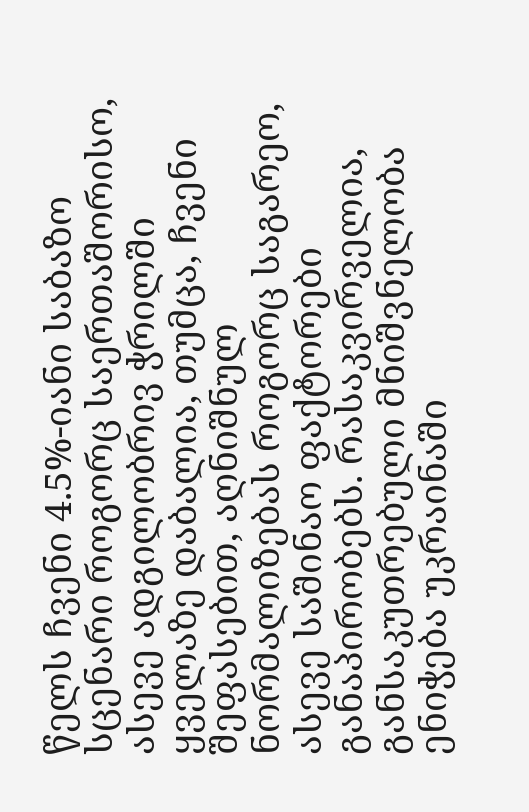წელს ჩვენი 4.5%-იანი საბაზო სცენარი როგორც საერთაშორისო, ასევე ადგილობრივ ჭრილში ყველაზე დაბალია, თუმცა, ჩვენი შეფასებით, აღნიშნულ ნორმალიზებას როგორც საგარეო, ასევე საშინაო ფაქტორები განაპირობებს. რასაკვირველია, განსაკუთრებული მნიშვნელობა ენიჭება უკრაინაში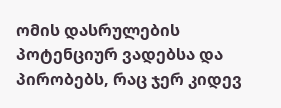ომის დასრულების პოტენციურ ვადებსა და პირობებს, რაც ჯერ კიდევ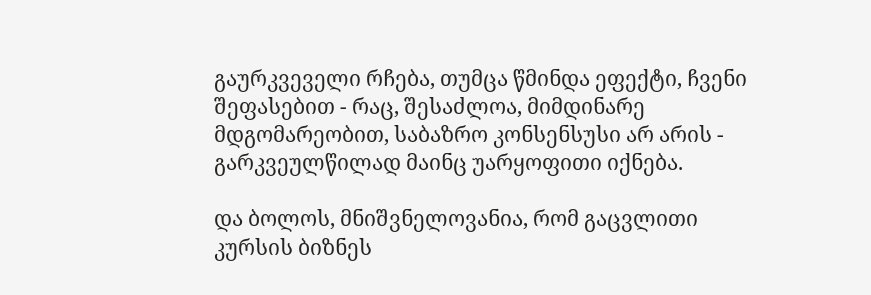გაურკვეველი რჩება, თუმცა წმინდა ეფექტი, ჩვენი შეფასებით - რაც, შესაძლოა, მიმდინარე მდგომარეობით, საბაზრო კონსენსუსი არ არის - გარკვეულწილად მაინც უარყოფითი იქნება.

და ბოლოს, მნიშვნელოვანია, რომ გაცვლითი კურსის ბიზნეს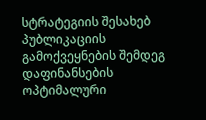სტრატეგიის შესახებ პუბლიკაციის გამოქვეყნების შემდეგ დაფინანსების ოპტიმალური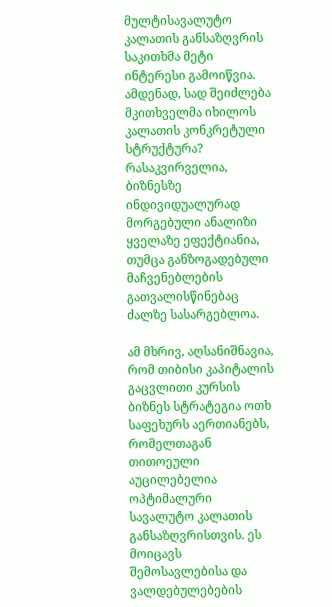მულტისავალუტო კალათის განსაზღვრის საკითხმა მეტი ინტერესი გამოიწვია. ამდენად, სად შეიძლება მკითხველმა იხილოს კალათის კონკრეტული სტრუქტურა? რასაკვირველია, ბიზნესზე ინდივიდუალურად მორგებული ანალიზი ყველაზე ეფექტიანია, თუმცა განზოგადებული მაჩვენებლების გათვალისწინებაც ძალზე სასარგებლოა.

ამ მხრივ, აღსანიშნავია, რომ თიბისი კაპიტალის გაცვლითი კურსის ბიზნეს სტრატეგია ოთხ საფეხურს აერთიანებს, რომელთაგან თითოეული აუცილებელია ოპტიმალური სავალუტო კალათის განსაზღვრისთვის. ეს მოიცავს შემოსავლებისა და ვალდებულებების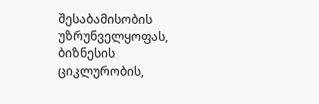შესაბამისობის უზრუნველყოფას, ბიზნესის ციკლურობის,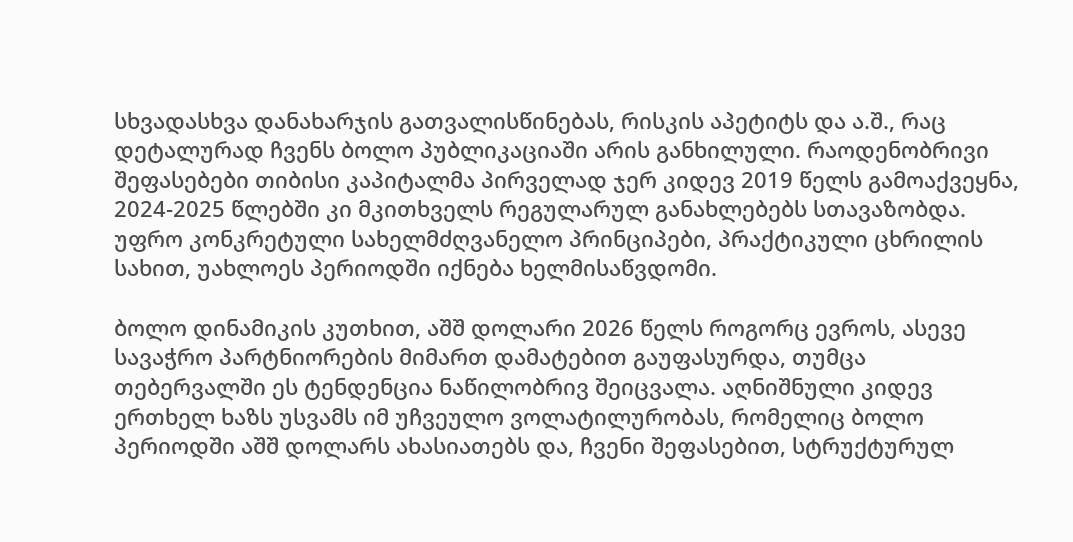სხვადასხვა დანახარჯის გათვალისწინებას, რისკის აპეტიტს და ა.შ., რაც დეტალურად ჩვენს ბოლო პუბლიკაციაში არის განხილული. რაოდენობრივი შეფასებები თიბისი კაპიტალმა პირველად ჯერ კიდევ 2019 წელს გამოაქვეყნა, 2024-2025 წლებში კი მკითხველს რეგულარულ განახლებებს სთავაზობდა. უფრო კონკრეტული სახელმძღვანელო პრინციპები, პრაქტიკული ცხრილის სახით, უახლოეს პერიოდში იქნება ხელმისაწვდომი.

ბოლო დინამიკის კუთხით, აშშ დოლარი 2026 წელს როგორც ევროს, ასევე სავაჭრო პარტნიორების მიმართ დამატებით გაუფასურდა, თუმცა თებერვალში ეს ტენდენცია ნაწილობრივ შეიცვალა. აღნიშნული კიდევ ერთხელ ხაზს უსვამს იმ უჩვეულო ვოლატილურობას, რომელიც ბოლო პერიოდში აშშ დოლარს ახასიათებს და, ჩვენი შეფასებით, სტრუქტურულ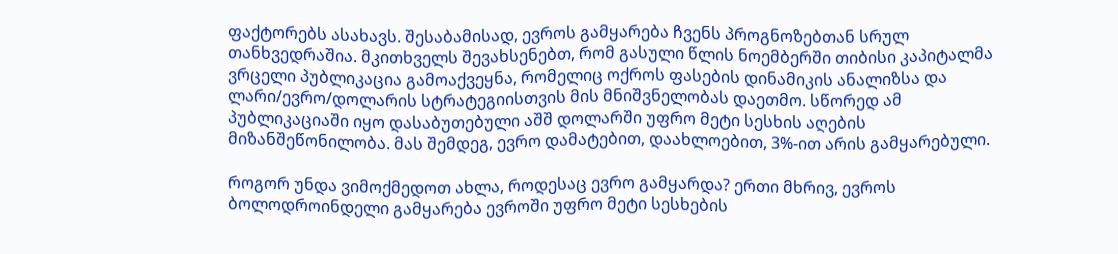ფაქტორებს ასახავს. შესაბამისად, ევროს გამყარება ჩვენს პროგნოზებთან სრულ თანხვედრაშია. მკითხველს შევახსენებთ, რომ გასული წლის ნოემბერში თიბისი კაპიტალმა ვრცელი პუბლიკაცია გამოაქვეყნა, რომელიც ოქროს ფასების დინამიკის ანალიზსა და ლარი/ევრო/დოლარის სტრატეგიისთვის მის მნიშვნელობას დაეთმო. სწორედ ამ პუბლიკაციაში იყო დასაბუთებული აშშ დოლარში უფრო მეტი სესხის აღების მიზანშეწონილობა. მას შემდეგ, ევრო დამატებით, დაახლოებით, 3%-ით არის გამყარებული.

როგორ უნდა ვიმოქმედოთ ახლა, როდესაც ევრო გამყარდა? ერთი მხრივ, ევროს ბოლოდროინდელი გამყარება ევროში უფრო მეტი სესხების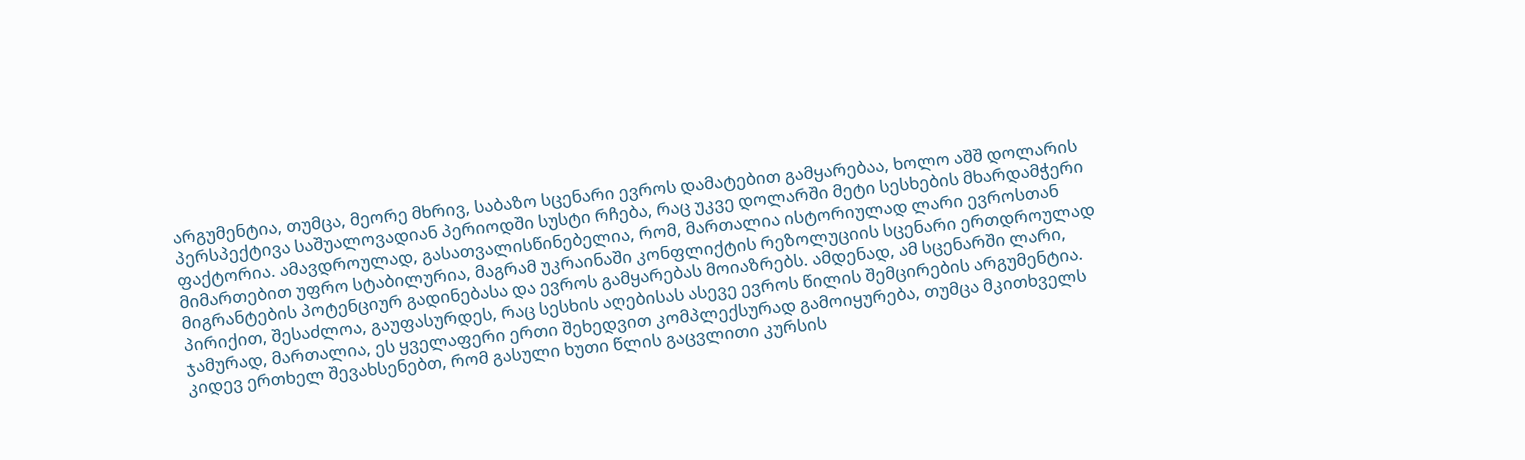არგუმენტია, თუმცა, მეორე მხრივ, საბაზო სცენარი ევროს დამატებით გამყარებაა, ხოლო აშშ დოლარის პერსპექტივა საშუალოვადიან პერიოდში სუსტი რჩება, რაც უკვე დოლარში მეტი სესხების მხარდამჭერი ფაქტორია. ამავდროულად, გასათვალისწინებელია, რომ, მართალია ისტორიულად ლარი ევროსთან მიმართებით უფრო სტაბილურია, მაგრამ უკრაინაში კონფლიქტის რეზოლუციის სცენარი ერთდროულად მიგრანტების პოტენციურ გადინებასა და ევროს გამყარებას მოიაზრებს. ამდენად, ამ სცენარში ლარი, პირიქით, შესაძლოა, გაუფასურდეს, რაც სესხის აღებისას ასევე ევროს წილის შემცირების არგუმენტია. ჯამურად, მართალია, ეს ყველაფერი ერთი შეხედვით კომპლექსურად გამოიყურება, თუმცა მკითხველს კიდევ ერთხელ შევახსენებთ, რომ გასული ხუთი წლის გაცვლითი კურსის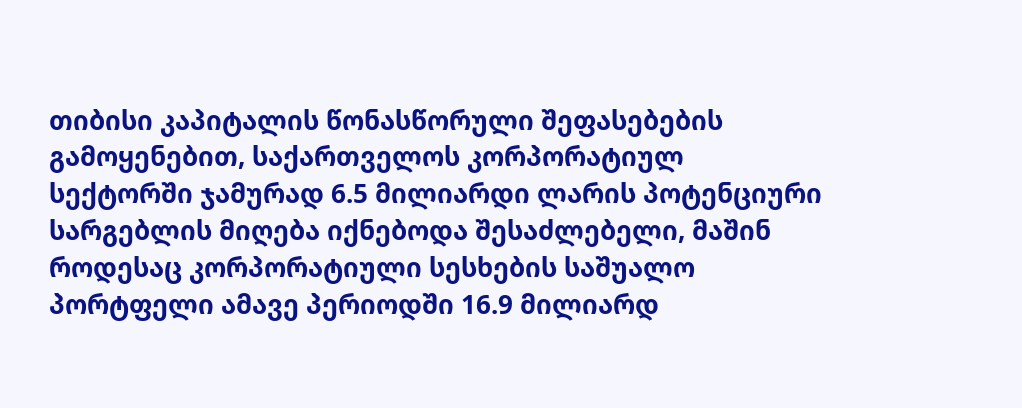თიბისი კაპიტალის წონასწორული შეფასებების გამოყენებით, საქართველოს კორპორატიულ სექტორში ჯამურად 6.5 მილიარდი ლარის პოტენციური სარგებლის მიღება იქნებოდა შესაძლებელი, მაშინ როდესაც კორპორატიული სესხების საშუალო პორტფელი ამავე პერიოდში 16.9 მილიარდ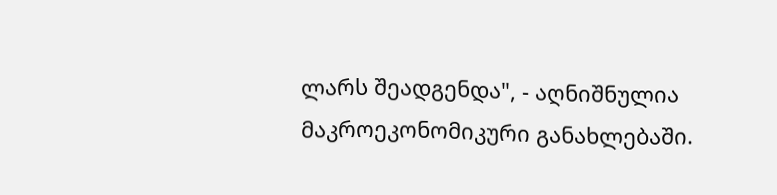ლარს შეადგენდა", - აღნიშნულია მაკროეკონომიკური განახლებაში.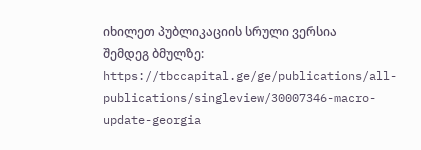იხილეთ პუბლიკაციის სრული ვერსია შემდეგ ბმულზე: https://tbccapital.ge/ge/publications/all-publications/singleview/30007346-macro-update-georgia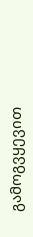გამოგვყევით